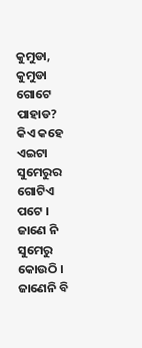କୁମୁଡା,
କୁମୁଡା ଗୋଟେ ପାହାଡ?
କିଏ କହେ ଏଇଟା
ସୁମେରୁର ଗୋଟିଏ ପଟେ ।
ଜାଣେ ନି ସୁମେରୁ କୋଉଠି ।
ଜାଣେନି ବି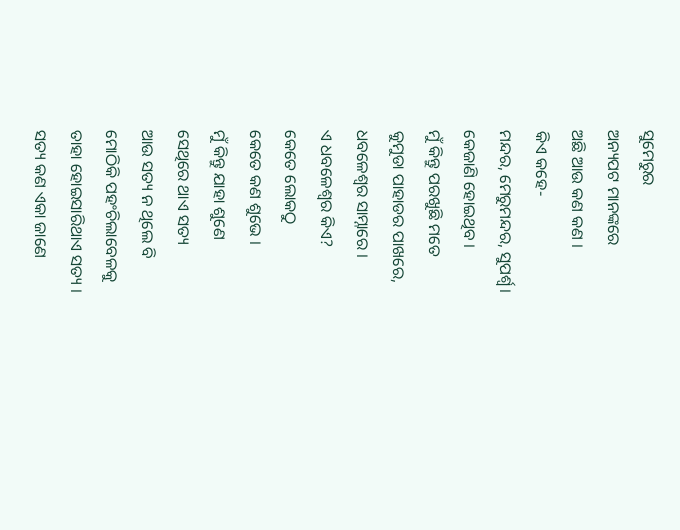ସୁମେରୁର
ଅନ୍ୟପଟ ମାନଙ୍କରେ
ଅଛି ଆଉ କଣ କଣ ।
କିଏ କହେ-
ମନ୍ଦର, ମେରୁମନ୍ଦର, ସୁପର୍ଶ୍ଵ।
କେଜାଣି ହୋଇଥିବ ।
ମୁଁ କିନ୍ତୁ ପରଖୁଛି ମତେ
କୁମୁଡା ପାହାଡର ପାଖରେ,
ଧବଳେଶ୍ଵର ସାମ୍ନାରେ ।
ଏ ଧବଳେଶ୍ଵର କିଏ?
କେତେ ଲୋକଠୁ
କେତେ କଣ ଶୁଭେ ।
ମୁଁ କିନ୍ତୁ ଯାହା ଶୁଣେ
ସେଥିରେ ଥାଏ ସତ୍ୟ
ଆଉ ସତ୍ୟ ନ ଥିଲେ ବି
ମୋଠିକି ପହଂଚିଲାବେଳକୁ
ତାହା ହୋଇସାରିଥାଏ ସତ୍ୟ ।
ସତ୍ୟ କଣ ଏକା ଜାଣେ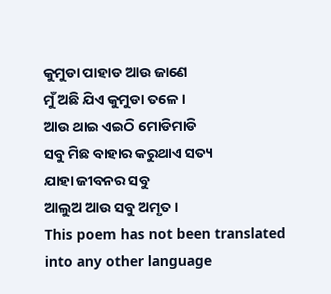କୁମୁଡା ପାହାଡ ଆଉ ଜାଣେ
ମୁଁ ଅଛି ଯିଏ କୁମୁଡା ତଳେ ।
ଆଉ ଥାଇ ଏଇଠି ମୋଡିମାଡି
ସବୁ ମିଛ ବାହାର କରୁଥାଏ ସତ୍ୟ
ଯାହା ଜୀବନର ସବୁ
ଆଲୁଅ ଆଉ ସବୁ ଅମୃତ ।
This poem has not been translated into any other language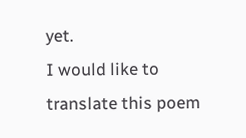yet.
I would like to translate this poem